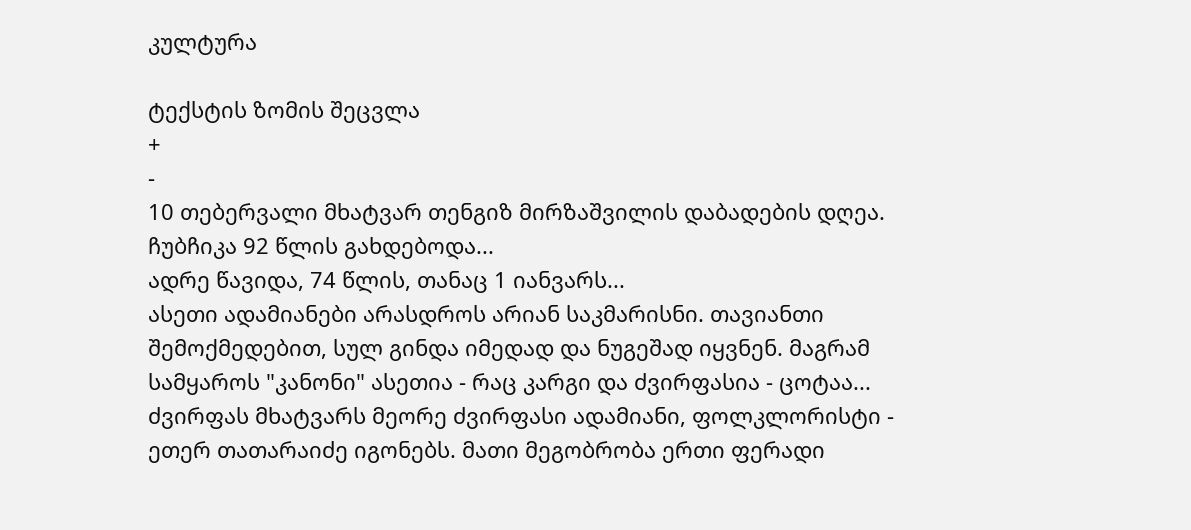კულტურა

ტექსტის ზომის შეცვლა
+
-
10 თებერვალი მხატვარ თენგიზ მირზაშვილის დაბადების დღეა. ჩუბჩიკა 92 წლის გახდებოდა...
ადრე წავიდა, 74 წლის, თანაც 1 იანვარს...
ასეთი ადამიანები არასდროს არიან საკმარისნი. თავიანთი შემოქმედებით, სულ გინდა იმედად და ნუგეშად იყვნენ. მაგრამ სამყაროს "კანონი" ასეთია - რაც კარგი და ძვირფასია - ცოტაა...
ძვირფას მხატვარს მეორე ძვირფასი ადამიანი, ფოლკლორისტი - ეთერ თათარაიძე იგონებს. მათი მეგობრობა ერთი ფერადი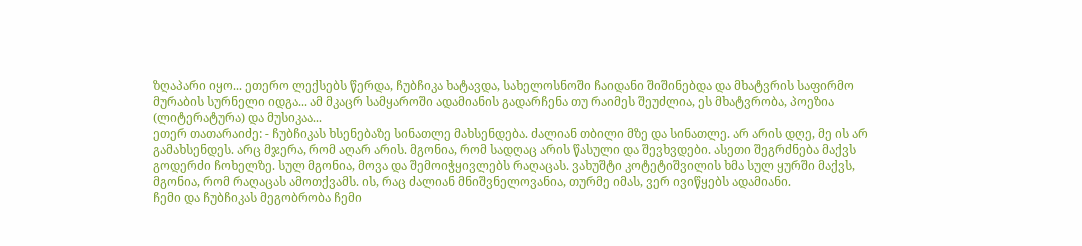ზღაპარი იყო... ეთერო ლექსებს წერდა, ჩუბჩიკა ხატავდა, სახელოსნოში ჩაიდანი შიშინებდა და მხატვრის საფირმო მურაბის სურნელი იდგა... ამ მკაცრ სამყაროში ადამიანის გადარჩენა თუ რაიმეს შეუძლია, ეს მხატვრობა, პოეზია (ლიტერატურა) და მუსიკაა...
ეთერ თათარაიძე: - ჩუბჩიკას ხსენებაზე სინათლე მახსენდება. ძალიან თბილი მზე და სინათლე. არ არის დღე, მე ის არ გამახსენდეს. არც მჯერა, რომ აღარ არის. მგონია, რომ სადღაც არის წასული და შევხვდები. ასეთი შეგრძნება მაქვს გოდერძი ჩოხელზე. სულ მგონია, მოვა და შემოიჭყივლებს რაღაცას. ვახუშტი კოტეტიშვილის ხმა სულ ყურში მაქვს, მგონია, რომ რაღაცას ამოთქვამს. ის, რაც ძალიან მნიშვნელოვანია, თურმე იმას, ვერ ივიწყებს ადამიანი.
ჩემი და ჩუბჩიკას მეგობრობა ჩემი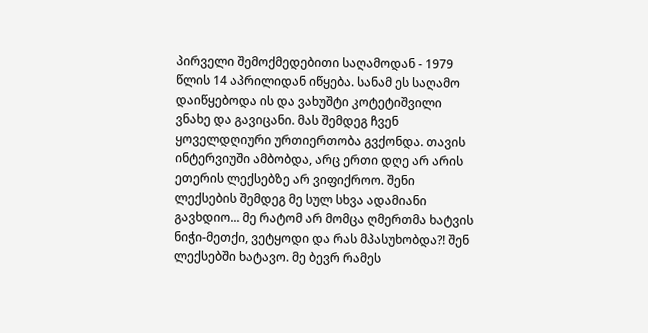პირველი შემოქმედებითი საღამოდან - 1979 წლის 14 აპრილიდან იწყება. სანამ ეს საღამო დაიწყებოდა ის და ვახუშტი კოტეტიშვილი ვნახე და გავიცანი. მას შემდეგ ჩვენ ყოველდღიური ურთიერთობა გვქონდა. თავის ინტერვიუში ამბობდა, არც ერთი დღე არ არის ეთერის ლექსებზე არ ვიფიქროო. შენი ლექსების შემდეგ მე სულ სხვა ადამიანი გავხდიო... მე რატომ არ მომცა ღმერთმა ხატვის ნიჭი-მეთქი, ვეტყოდი და რას მპასუხობდა?! შენ ლექსებში ხატავო. მე ბევრ რამეს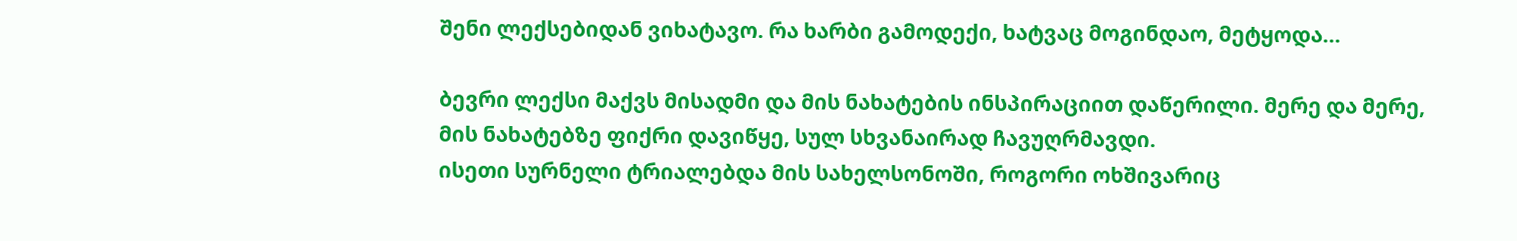შენი ლექსებიდან ვიხატავო. რა ხარბი გამოდექი, ხატვაც მოგინდაო, მეტყოდა...

ბევრი ლექსი მაქვს მისადმი და მის ნახატების ინსპირაციით დაწერილი. მერე და მერე, მის ნახატებზე ფიქრი დავიწყე, სულ სხვანაირად ჩავუღრმავდი.
ისეთი სურნელი ტრიალებდა მის სახელსონოში, როგორი ოხშივარიც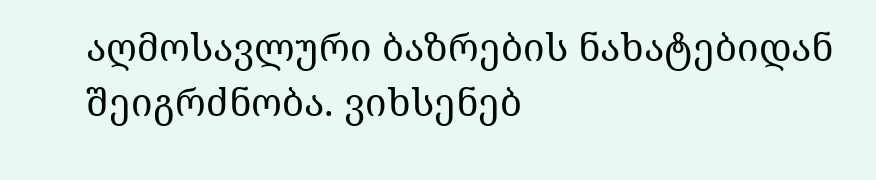აღმოსავლური ბაზრების ნახატებიდან შეიგრძნობა. ვიხსენებ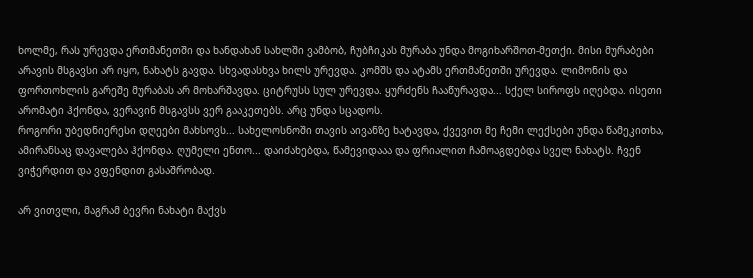ხოლმე, რას ურევდა ერთმანეთში და ხანდახან სახლში ვამბობ, ჩუბჩიკას მურაბა უნდა მოგიხარშოთ-მეთქი. მისი მურაბები არავის მსგავსი არ იყო, ნახატს გავდა. სხვადასხვა ხილს ურევდა. კომშს და ატამს ერთმანეთში ურევდა. ლიმონის და ფორთოხლის გარეშე მურაბას არ მოხარშავდა. ციტრუსს სულ ურევდა. ყურძენს ჩააწურავდა... სქელ სიროფს იღებდა. ისეთი არომატი ჰქონდა, ვერავინ მსგავსს ვერ გააკეთებს. არც უნდა სცადოს.
როგორი უბედნიერესი დღეები მახსოვს... სახელოსნოში თავის აივანზე ხატავდა, ქვევით მე ჩემი ლექსები უნდა წამეკითხა, ამირანსაც დავალება ჰქონდა. ღუმელი ენთო... დაიძახებდა, წამევიდააა და ფრიალით ჩამოაგდებდა სველ ნახატს. ჩვენ ვიჭერდით და ვფენდით გასაშრობად.

არ ვითვლი, მაგრამ ბევრი ნახატი მაქვს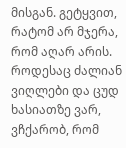მისგან. გეტყვით, რატომ არ მჯერა, რომ აღარ არის. როდესაც ძალიან ვიღლები და ცუდ ხასიათზე ვარ, ვჩქარობ, რომ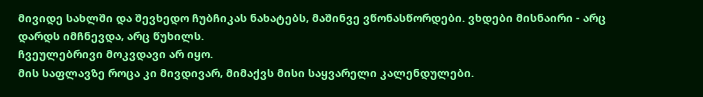მივიდე სახლში და შევხედო ჩუბჩიკას ნახატებს, მაშინვე ვწონასწორდები. ვხდები მისნაირი - არც დარდს იმჩნევდა, არც წუხილს.
ჩვეულებრივი მოკვდავი არ იყო.
მის საფლავზე როცა კი მივდივარ, მიმაქვს მისი საყვარელი კალენდულები.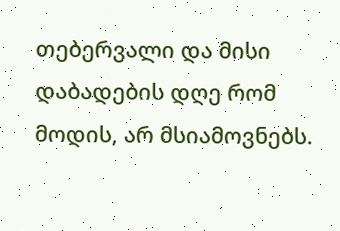თებერვალი და მისი დაბადების დღე რომ მოდის, არ მსიამოვნებს.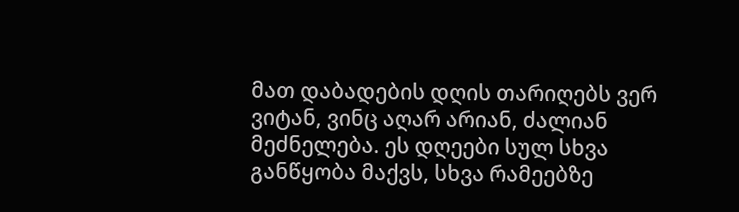მათ დაბადების დღის თარიღებს ვერ ვიტან, ვინც აღარ არიან, ძალიან მეძნელება. ეს დღეები სულ სხვა განწყობა მაქვს, სხვა რამეებზე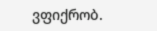ვფიქრობ.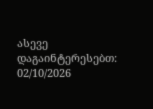ასევე დაგაინტერესებთ:
02/10/2026